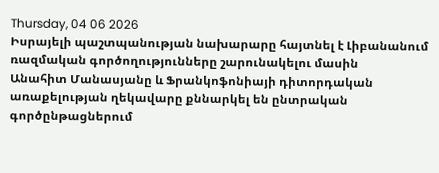Thursday, 04 06 2026
Իսրայելի պաշտպանության նախարարը հայտնել է Լիբանանում ռազմական գործողությունները շարունակելու մասին
Անահիտ Մանասյանը և Ֆրանկոֆոնիայի դիտորդական առաքելության ղեկավարը քննարկել են ընտրական գործընթացներում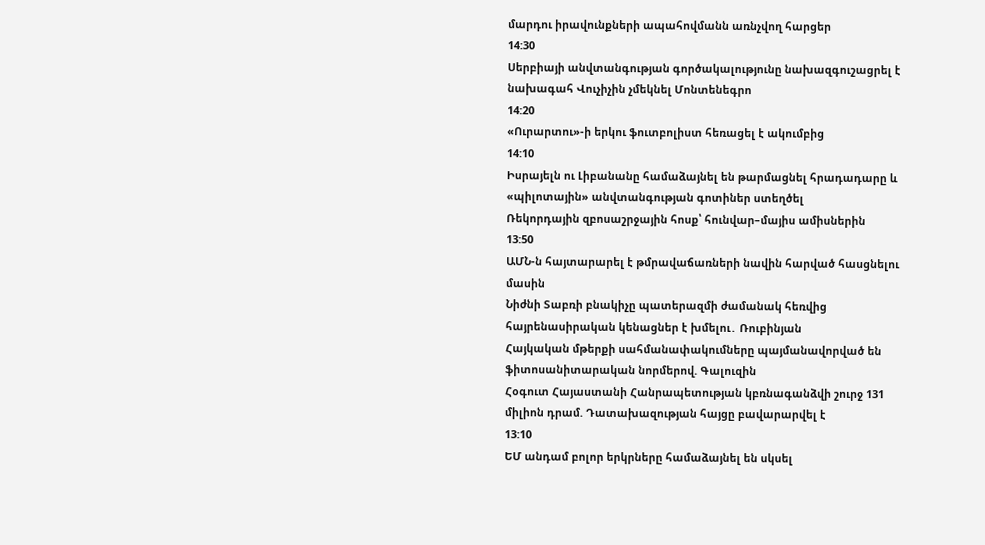մարդու իրավունքների ապահովմանն առնչվող հարցեր
14:30
Սերբիայի անվտանգության գործակալությունը նախազգուշացրել է նախագահ Վուչիչին չմեկնել Մոնտենեգրո
14:20
«Ուրարտու»-ի երկու ֆուտբոլիստ հեռացել է ակումբից
14:10
Իսրայելն ու Լիբանանը համաձայնել են թարմացնել հրադադարը և «պիլոտային» անվտանգության գոտիներ ստեղծել
Ռեկորդային զբոսաշրջային հոսք՝ հունվար–մայիս ամիսներին
13:50
ԱՄՆ-ն հայտարարել է թմրավաճառների նավին հարված հասցնելու մասին
Նիժնի Տաբռի բնակիչը պատերազմի ժամանակ հեռվից հայրենասիրական կենացներ է խմելու․ Ռուբինյան
Հայկական մթերքի սահմանափակումները պայմանավորված են ֆիտոսանիտարական նորմերով. Գալուզին
Հօգուտ Հայաստանի Հանրապետության կբռնագանձվի շուրջ 131 միլիոն դրամ. Դատախազության հայցը բավարարվել է
13:10
ԵՄ անդամ բոլոր երկրները համաձայնել են սկսել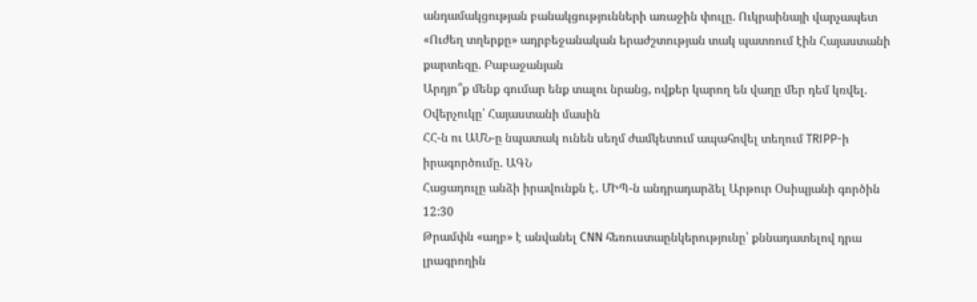անդամակցության բանակցությունների առաջին փուլը. Ուկրաինայի վարչապետ
«Ուժեղ տղերքը» ադրբեջանական երաժշտության տակ պատռում էին Հայաստանի քարտեզը. Բաբաջանյան
Արդյո՞ք մենք գումար ենք տալու նրանց, ովքեր կարող են վաղը մեր դեմ կռվել. Օվերչուկը՝ Հայաստանի մասին
ՀՀ-ն ու ԱՄՆ-ը նպատակ ունեն սեղմ ժամկետում ապահովել տեղում TRIPP-ի իրագործումը. ԱԳՆ
Հացադուլը անձի իրավունքն է․ ՄԻՊ-ն անդրադարձել Արթուր Օսիպյանի գործին
12:30
Թրամփն «աղբ» է անվանել CNN հեռուստաընկերությունը՝ քննադատելով դրա լրագրողին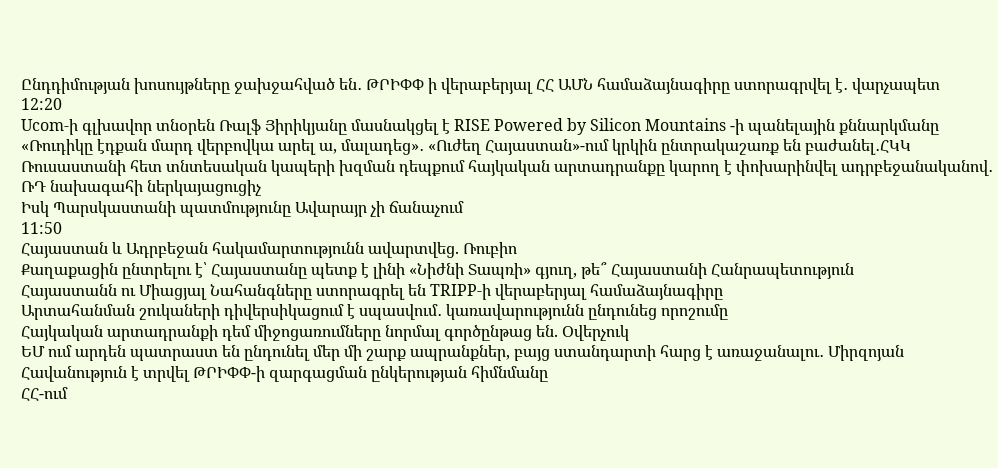Ընդդիմության խոսույթները ջախջահված են․ ԹՐԻՓՓ ի վերաբերյալ ՀՀ ԱՄՆ համաձայնագիրը ստորագրվել է․ վարչապետ
12:20
Ucom-ի գլխավոր տնօրեն Ռալֆ Յիրիկյանը մասնակցել է RISE Powered by Silicon Mountains -ի պանելային քննարկմանը
«Ռուդիկը էդքան մարդ վերբովկա արել ա, մալադեց»․ «Ուժեղ Հայաստան»-ում կրկին ընտրակաշառք են բաժանել․ՀԿԿ
Ռուսաստանի հետ տնտեսական կապերի խզման դեպքում հայկական արտադրանքը կարող է փոխարինվել ադրբեջանականով․ ՌԴ նախագահի ներկայացուցիչ
Իսկ Պարսկաստանի պատմությունը Ավարայր չի ճանաչում
11:50
Հայաստան և Ադրբեջան հակամարտությունն ավարտվեց. Ռուբիո
Քաղաքացին ընտրելու է՝ Հայաստանը պետք է լինի «Նիժնի Տապռի» գյուղ, թե՞ Հայաստանի Հանրապետություն
Հայաստանն ու Միացյալ Նահանգները ստորագրել են TRIPP-ի վերաբերյալ համաձայնագիրը
Արտահանման շուկաների դիվերսիկացում է սպասվում․ կառավարությունն ընդունեց որոշումը
Հայկական արտադրանքի դեմ միջոցառումները նորմալ գործընթաց են. Օվերչուկ
ԵՄ ում արդեն պատրաստ են ընդունել մեր մի շարք ապրանքներ, բայց ստանդարտի հարց է առաջանալու․ Միրզոյան
Հավանություն է տրվել ԹՐԻՓՓ-ի զարգացման ընկերության հիմնմանը
ՀՀ-ում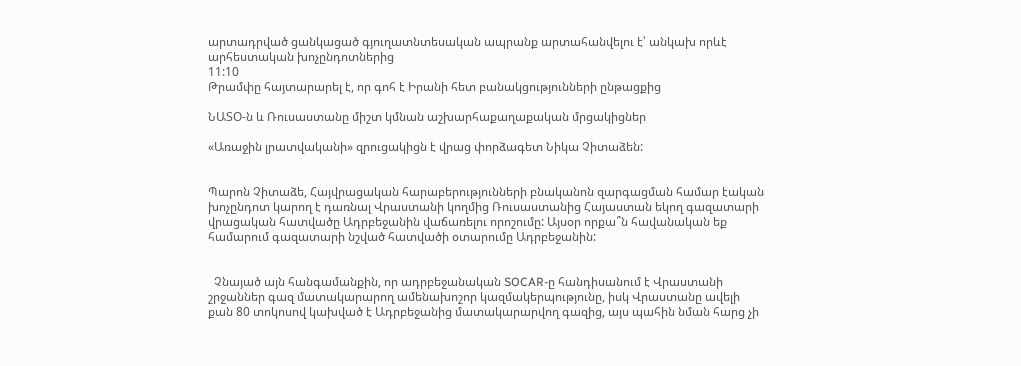արտադրված ցանկացած գյուղատնտեսական ապրանք արտահանվելու է՝ անկախ որևէ արհեստական խոչընդոտներից
11:10
Թրամփը հայտարարել է, որ գոհ է Իրանի հետ բանակցությունների ընթացքից

ՆԱՏՕ-ն և Ռուսաստանը միշտ կմնան աշխարհաքաղաքական մրցակիցներ

«Առաջին լրատվականի» զրուցակիցն է վրաց փորձագետ Նիկա Չիտաձեն:


Պարոն Չիտաձե, Հայվրացական հարաբերությունների բնականոն զարգացման համար էական խոչընդոտ կարող է դառնալ Վրաստանի կողմից Ռուսաստանից Հայաստան եկող գազատարի վրացական հատվածը Ադրբեջանին վաճառելու որոշումը: Այսօր որքա՞ն հավանական եք համարում գազատարի նշված հատվածի օտարումը Ադրբեջանին:


  Չնայած այն հանգամանքին, որ ադրբեջանական SOCAR-ը հանդիսանում է Վրաստանի շրջաններ գազ մատակարարող ամենախոշոր կազմակերպությունը, իսկ Վրաստանը ավելի քան 80 տոկոսով կախված է Ադրբեջանից մատակարարվող գազից, այս պահին նման հարց չի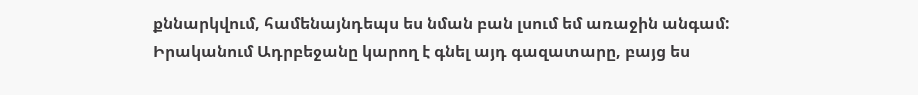քննարկվում, համենայնդեպս ես նման բան լսում եմ առաջին անգամ: Իրականում Ադրբեջանը կարող է գնել այդ գազատարը, բայց ես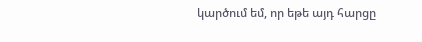կարծում եմ, որ եթե այդ հարցը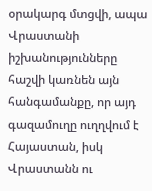օրակարգ մտցվի, ապա Վրաստանի իշխանությունները հաշվի կառնեն այն հանգամանքը, որ այդ գազամուղը ուղղվում է Հայաստան, իսկ Վրաստանն ու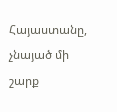Հայաստանը, չնայած մի շարք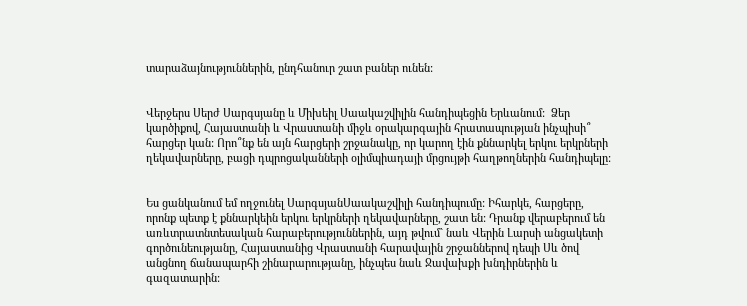տարաձայնություններին, ընդհանուր շատ բաներ ունեն:


Վերջերս Սերժ Սարգսյանը և Միխեիլ Սաակաշվիլին հանդիպեցին Երևանում:  Ձեր կարծիքով, Հայաստանի և Վրաստանի միջև օրակարգային հրատապության ինչպիսի՞ հարցեր կան: Որո՞նք են այն հարցերի շրջանակը, որ կարող էին քննարկել երկու երկրների ղեկավարները, բացի դպրոցականների օլիմպիադայի մրցույթի հաղթողներին հանդիպելը:


Ես ցանկանում եմ ողջունել ՍարգսյանՍաակաշվիլի հանդիպումը: Իհարկե, հարցերը, որոնք պետք է քննարկեին երկու երկրների ղեկավարները, շատ են: Դրանք վերաբերում են առևտրատնտեսական հարաբերություններին, այդ թվում` նաև Վերին Լարսի անցակետի գործունեությանը, Հայաստանից Վրաստանի հարավային շրջաններով դեպի Սև ծով անցնող ճանապարհի շինարարությանը, ինչպես նաև Ջավախքի խնդիրներին և գազատարին: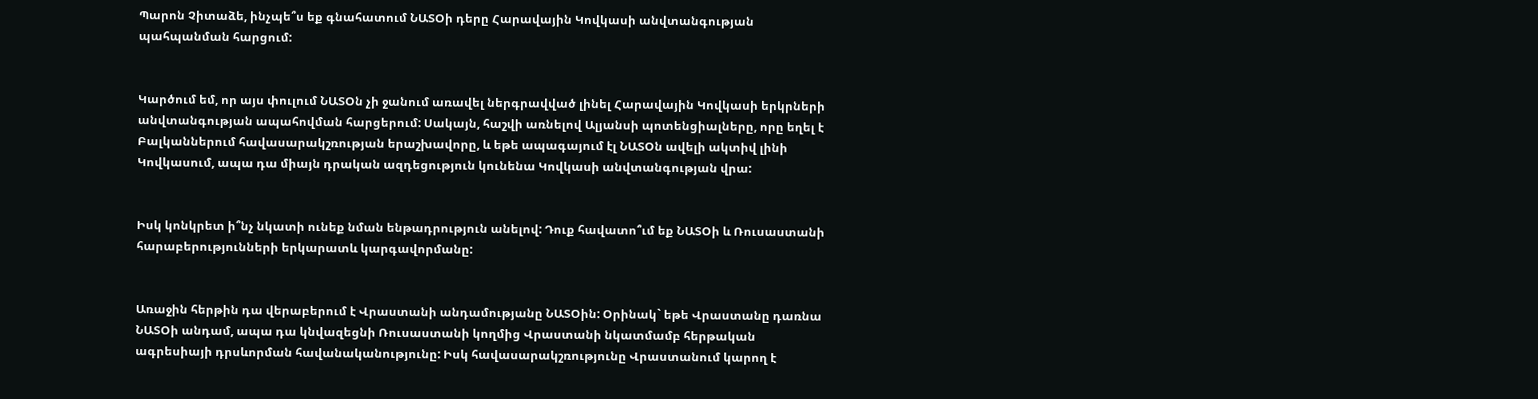Պարոն Չիտաձե, ինչպե՞ս եք գնահատում ՆԱՏՕի դերը Հարավային Կովկասի անվտանգության պահպանման հարցում:


Կարծում եմ, որ այս փուլում ՆԱՏՕն չի ջանում առավել ներգրավված լինել Հարավային Կովկասի երկրների անվտանգության ապահովման հարցերում: Սակայն, հաշվի առնելով Ալյանսի պոտենցիալները, որը եղել է Բալկաններում հավասարակշռության երաշխավորը, և եթե ապագայում էլ ՆԱՏՕն ավելի ակտիվ լինի Կովկասում, ապա դա միայն դրական ազդեցություն կունենա Կովկասի անվտանգության վրա:


Իսկ կոնկրետ ի՞նչ նկատի ունեք նման ենթադրություն անելով: Դուք հավատո՞ւմ եք ՆԱՏՕի և Ռուսաստանի հարաբերությունների երկարատև կարգավորմանը:


Առաջին հերթին դա վերաբերում է Վրաստանի անդամությանը ՆԱՏՕին: Օրինակ` եթե Վրաստանը դառնա ՆԱՏՕի անդամ, ապա դա կնվազեցնի Ռուսաստանի կողմից Վրաստանի նկատմամբ հերթական ագրեսիայի դրսևորման հավանականությունը: Իսկ հավասարակշռությունը Վրաստանում կարող է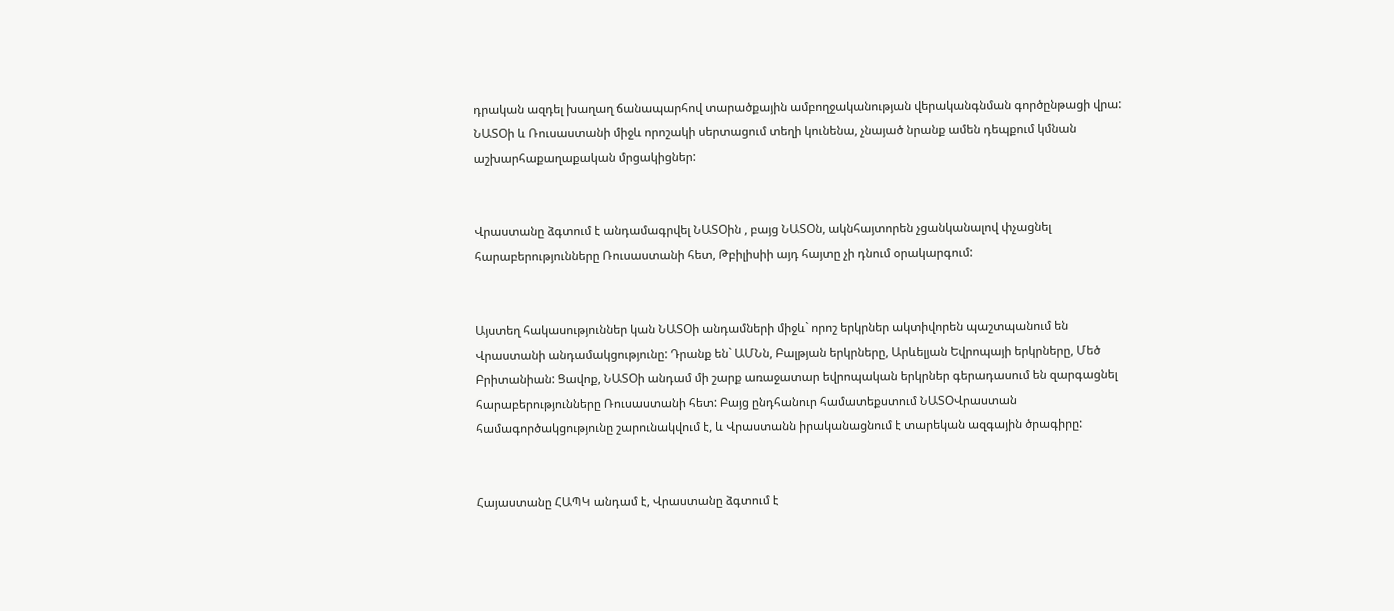դրական ազդել խաղաղ ճանապարհով տարածքային ամբողջականության վերականգնման գործընթացի վրա: ՆԱՏՕի և Ռուսաստանի միջև որոշակի սերտացում տեղի կունենա, չնայած նրանք ամեն դեպքում կմնան աշխարհաքաղաքական մրցակիցներ:


Վրաստանը ձգտում է անդամագրվել ՆԱՏՕին , բայց ՆԱՏՕն, ակնհայտորեն չցանկանալով փչացնել հարաբերությունները Ռուսաստանի հետ, Թբիլիսիի այդ հայտը չի դնում օրակարգում:


Այստեղ հակասություններ կան ՆԱՏՕի անդամների միջև` որոշ երկրներ ակտիվորեն պաշտպանում են Վրաստանի անդամակցությունը: Դրանք են` ԱՄՆն, Բալթյան երկրները, Արևելյան Եվրոպայի երկրները, Մեծ Բրիտանիան: Ցավոք, ՆԱՏՕի անդամ մի շարք առաջատար եվրոպական երկրներ գերադասում են զարգացնել հարաբերությունները Ռուսաստանի հետ: Բայց ընդհանուր համատեքստում ՆԱՏՕՎրաստան համագործակցությունը շարունակվում է, և Վրաստանն իրականացնում է տարեկան ազգային ծրագիրը:


Հայաստանը ՀԱՊԿ անդամ է, Վրաստանը ձգտում է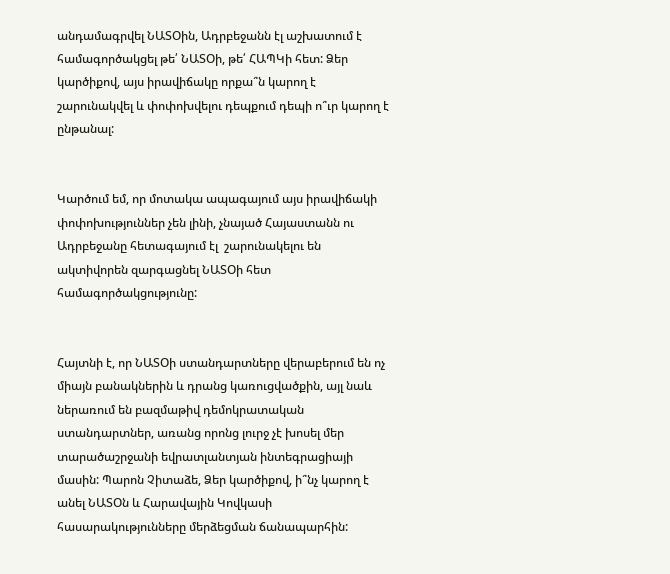անդամագրվել ՆԱՏՕին, Ադրբեջանն էլ աշխատում է համագործակցել թե՛ ՆԱՏՕի, թե՛ ՀԱՊԿի հետ: Ձեր կարծիքով, այս իրավիճակը որքա՞ն կարող է շարունակվել և փոփոխվելու դեպքում դեպի ո՞ւր կարող է ընթանալ:


Կարծում եմ, որ մոտակա ապագայում այս իրավիճակի փոփոխություններ չեն լինի, չնայած Հայաստանն ու Ադրբեջանը հետագայում էլ  շարունակելու են ակտիվորեն զարգացնել ՆԱՏՕի հետ համագործակցությունը:


Հայտնի է, որ ՆԱՏՕի ստանդարտները վերաբերում են ոչ միայն բանակներին և դրանց կառուցվածքին, այլ նաև ներառում են բազմաթիվ դեմոկրատական ստանդարտներ, առանց որոնց լուրջ չէ խոսել մեր տարածաշրջանի եվրատլանտյան ինտեգրացիայի մասին: Պարոն Չիտաձե, Ձեր կարծիքով, ի՞նչ կարող է անել ՆԱՏՕն և Հարավային Կովկասի հասարակությունները մերձեցման ճանապարհին: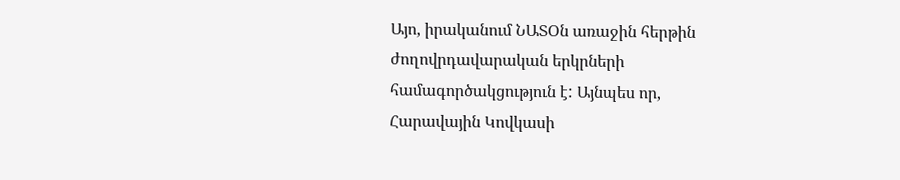Այո, իրականում ՆԱՏՕն առաջին հերթին ժողովրդավարական երկրների համագործակցություն է: Այնպես որ, Հարավային Կովկասի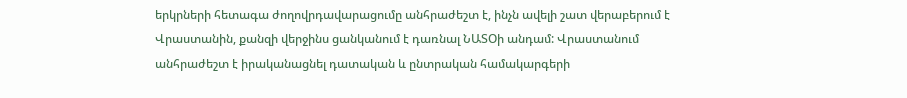երկրների հետագա ժողովրդավարացումը անհրաժեշտ է, ինչն ավելի շատ վերաբերում է Վրաստանին, քանզի վերջինս ցանկանում է դառնալ ՆԱՏՕի անդամ: Վրաստանում անհրաժեշտ է իրականացնել դատական և ընտրական համակարգերի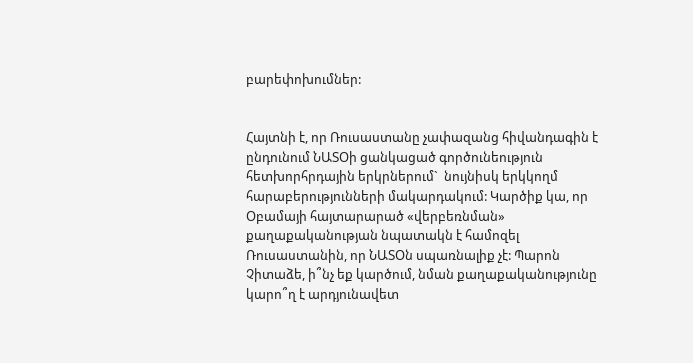բարեփոխումներ:


Հայտնի է, որ Ռուսաստանը չափազանց հիվանդագին է ընդունում ՆԱՏՕի ցանկացած գործունեություն հետխորհրդային երկրներում`  նույնիսկ երկկողմ հարաբերությունների մակարդակում: Կարծիք կա, որ Օբամայի հայտարարած «վերբեռնման» քաղաքականության նպատակն է համոզել Ռուսաստանին, որ ՆԱՏՕն սպառնալիք չէ: Պարոն Չիտաձե, ի՞նչ եք կարծում, նման քաղաքականությունը կարո՞ղ է արդյունավետ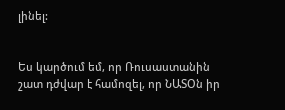լինել:


Ես կարծում եմ, որ Ռուսաստանին շատ դժվար է համոզել, որ ՆԱՏՕն իր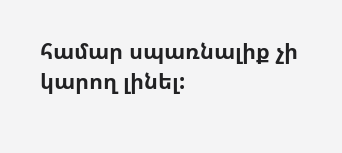համար սպառնալիք չի կարող լինել: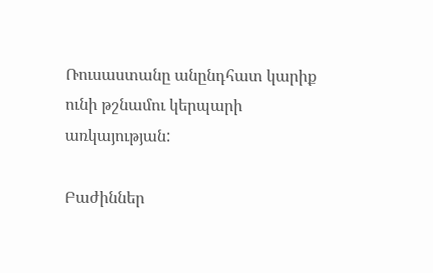Ռուսաստանը անընդհատ կարիք ունի թշնամու կերպարի առկայության:

Բաժիններ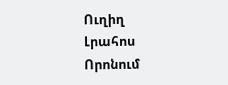Ուղիղ
Լրահոս
Որոնում